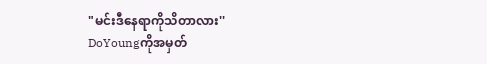"မင်းဒီနေရာကိုသိတာလား''
DoYoungကိုအမှတ်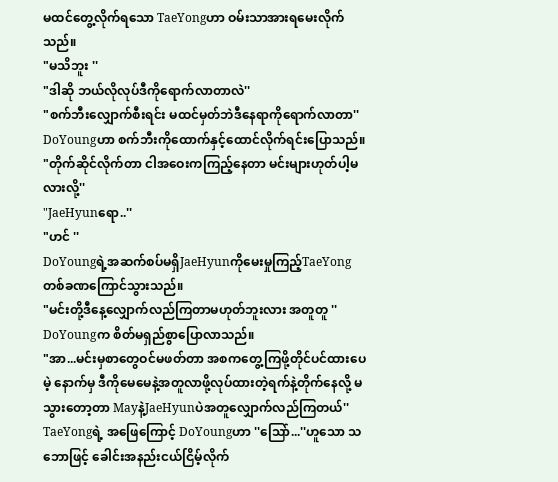မထင်တွေ့လိုက်ရသော TaeYongဟာ ဝမ်းသာအားရမေးလိုက်သည်။
"မသိဘူး ''
"ဒါဆို ဘယ်လိုလုပ်ဒီကိုရောက်လာတာလဲ''
"စက်ဘီးလျှောက်စီးရင်း မထင်မှတ်ဘဲဒီနေရာကိုရောက်လာတာ''
DoYoungဟာ စက်ဘီးကိုထောက်နှင့်ထောင်လိုက်ရင်းပြောသည်။
"တိုက်ဆိုင်လိုက်တာ ငါအဝေးကကြည့်နေတာ မင်းများဟုတ်ပါ့မလားလို့''
"JaeHyunရော..''
"ဟင် ''
DoYoungရဲ့အဆက်စပ်မရှိJaeHyunကိုမေးမှုကြည့်TaeYong တစ်ခဏကြောင်သွားသည်။
"မင်းတို့ဒီနေ့လျှောက်လည်ကြတာမဟုတ်ဘူးလား အတူတူ ''
DoYoungက စိတ်မရှည်စွာပြောလာသည်။
"အာ...မင်းမှစာတွေဝင်မဖတ်တာ အစကတွေ့ကြဖို့တိုင်ပင်ထားပေမဲ့ နောက်မှ ဒီကိုမေမေနဲ့အတူလာဖို့လုပ်ထားတဲ့ရက်နဲ့တိုက်နေလို့ မသွားတော့တာ Mayနဲ့JaeHyunပဲအတူလျှောက်လည်ကြတယ်''
TaeYongရဲ့ အဖြေကြောင့် DoYoungဟာ ''သြော်...''ဟူသော သဘောဖြင့် ခေါင်းအနည်းငယ်ငြိမ့်လိုက်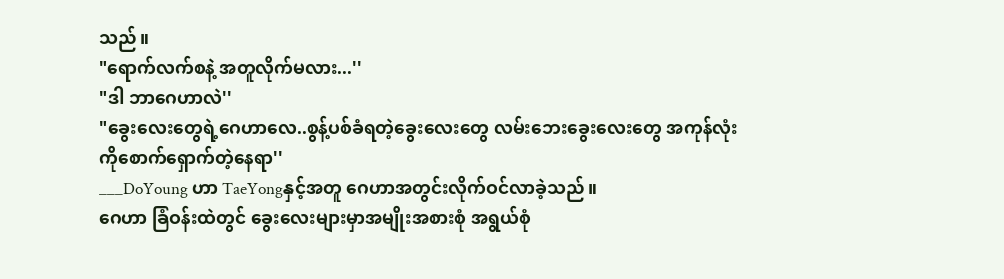သည်။
"ရောက်လက်စနဲ့ အတူလိုက်မလား...''
"ဒါ ဘာဂေဟာလဲ''
"ခွေးလေးတွေရဲ့ဂေဟာလေ..စွန့်ပစ်ခံရတဲ့ခွေးလေးတွေ လမ်းဘေးခွေးလေးတွေ အကုန်လုံးကိုစောက်ရှောက်တဲ့နေရာ''
___DoYoung ဟာ TaeYongနှင့်အတူ ဂေဟာအတွင်းလိုက်ဝင်လာခဲ့သည်။
ဂေဟာ ခြံဝန်းထဲတွင် ခွေးလေးများမှာအမျိုးအစားစုံ အရွယ်စုံ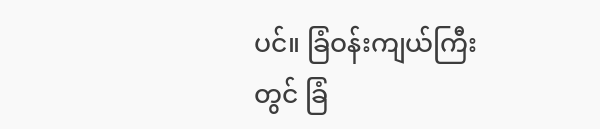ပင်။ ခြံဝန်းကျယ်ကြီးတွင် ခြံ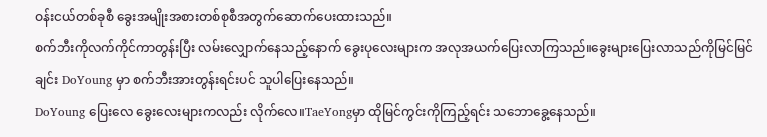ဝန်းငယ်တစ်ခုစီ ခွေးအမျိုးအစားတစ်စုစီအတွက်ဆောက်ပေးထားသည်။
စက်ဘီးကိုလက်ကိုင်ကာတွန်းပြီး လမ်းလျှောက်နေသည့်နောက် ခွေးပုလေးများက အလုအယက်ပြေးလာကြသည်။ခွေးများပြေးလာသည်ကိုမြင်မြင်ချင်း DoYoung မှာ စက်ဘီးအားတွန်းရင်းပင် သူပါပြေးနေသည်။
DoYoung ပြေးလေ ခွေးလေးများကလည်း လိုက်လေ။TaeYongမှာ ထိုမြင်ကွင်းကိုကြည့်ရင်း သဘောခွေ့နေသည်။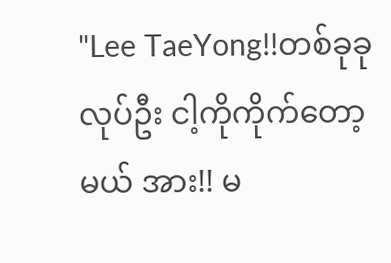"Lee TaeYong!!တစ်ခုခုလုပ်ဦး ငါ့ကိုကိုက်တော့မယ် အား!! မ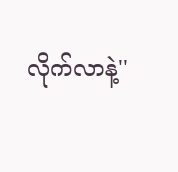လိုက်လာနဲ့''